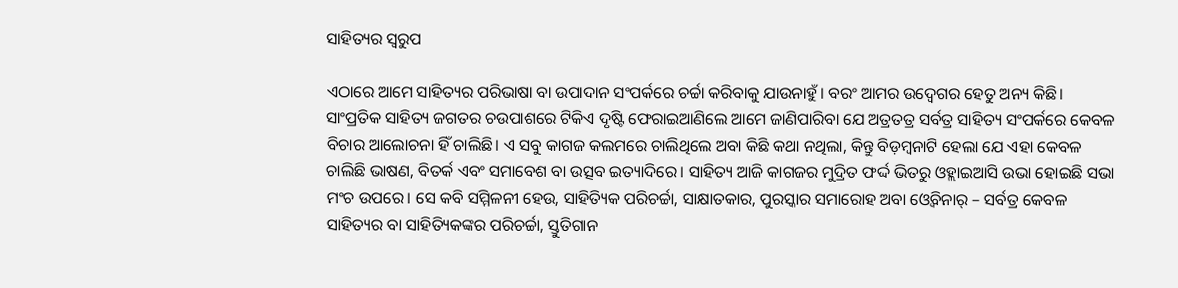ସାହିତ୍ୟର ସ୍ଵରୁପ

ଏଠାରେ ଆମେ ସାହିତ୍ୟର ପରିଭାଷା ବା ଉପାଦାନ ସଂପର୍କରେ ଚର୍ଚ୍ଚା କରିବାକୁ ଯାଉନାହୁଁ। ବରଂ ଆମର ଉଦ୍ଵେଗର ହେତୁ ଅନ୍ୟ କିଛି। ସାଂପ୍ରତିକ ସାହିତ୍ୟ ଜଗତର ଚଉପାଶରେ ଟିକିଏ ଦୃଷ୍ଟି ଫେରାଇଆଣିଲେ ଆମେ ଜାଣିପାରିବା ଯେ ଅତ୍ରତତ୍ର ସର୍ବତ୍ର ସାହିତ୍ୟ ସଂପର୍କରେ କେବଳ ବିଚାର ଆଲୋଚନା ହିଁ ଚାଲିଛି। ଏ ସବୁ କାଗଜ କଲମରେ ଚାଲିଥିଲେ ଅବା କିଛି କଥା ନଥିଲା, କିନ୍ତୁ ବିଡ଼ମ୍ବନାଟି ହେଲା ଯେ ଏହା କେବଳ ଚାଲିଛି ଭାଷଣ, ବିତର୍କ ଏବଂ ସମାବେଶ ବା ଉତ୍ସବ ଇତ୍ୟାଦିରେ। ସାହିତ୍ୟ ଆଜି କାଗଜର ମୁଦ୍ରିତ ଫର୍ଦ୍ଦ ଭିତରୁ ଓହ୍ଲାଇଆସି ଉଭା ହୋଇଛି ସଭା ମଂଚ ଉପରେ। ସେ କବି ସମ୍ମିଳନୀ ହେଉ, ସାହିତ୍ୟିକ ପରିଚର୍ଚ୍ଚା, ସାକ୍ଷାତକାର, ପୁରସ୍କାର ସମାରୋହ ଅବା ଓ୍ବେବିନାର୍ – ସର୍ବତ୍ର କେବଳ ସାହିତ୍ୟର ବା ସାହିତ୍ୟିକଙ୍କର ପରିଚର୍ଚ୍ଚା, ସ୍ତୁତିଗାନ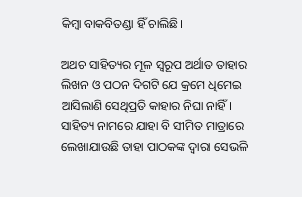କିମ୍ବା ବାକବିତଣ୍ଡା ହିଁ ଚାଲିଛି।

ଅଥଚ ସାହିତ୍ୟର ମୂଳ ସ୍ବରୂପ ଅର୍ଥାତ ତାହାର ଲିଖନ ଓ ପଠନ ଦିଗଟି ଯେ କ୍ରମେ ଧିମେଇ ଆସିଲାଣି ସେଥିପ୍ରତି କାହାର ନିଘା ନାହିଁ। ସାହିତ୍ୟ ନାମରେ ଯାହା ବି ସୀମିତ ମାତ୍ରାରେ ଲେଖାଯାଉଛି ତାହା ପାଠକଙ୍କ ଦ୍ବାରା ସେଭଳି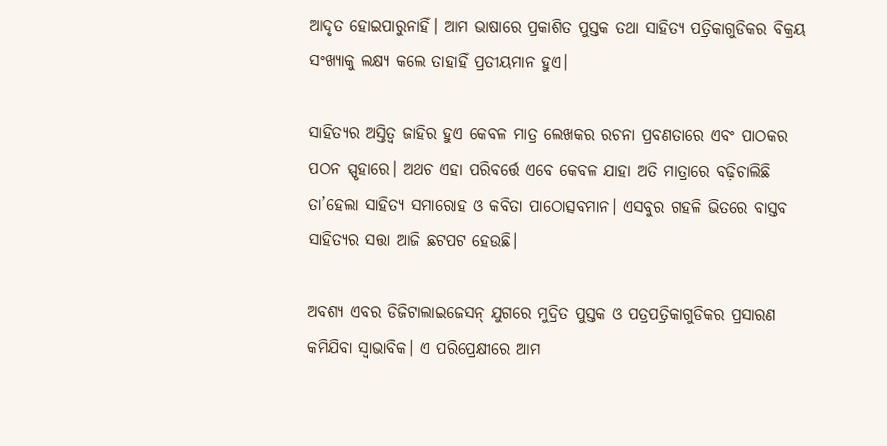ଆଦୃତ ହୋଇପାରୁନାହିଁ। ଆମ ଭାଷାରେ ପ୍ରକାଶିତ ପୁସ୍ତକ ତଥା ସାହିତ୍ୟ ପତ୍ରିକାଗୁଡିକର ବିକ୍ରୟ ସଂଖ୍ୟାକୁ ଲକ୍ଷ୍ୟ କଲେ ତାହାହିଁ ପ୍ରତୀୟମାନ ହୁଏ।

ସାହିତ୍ୟର ଅସ୍ତିତ୍ବ ଜାହିର ହୁଏ କେବଳ ମାତ୍ର ଲେଖକର ରଚନା ପ୍ରବଣତାରେ ଏବଂ ପାଠକର ପଠନ ସ୍ପୃହାରେ। ଅଥଚ ଏହା ପରିବର୍ତ୍ତେ ଏବେ କେବଳ ଯାହା ଅତି ମାତ୍ରାରେ ବଢ଼ିଚାଲିଛି ତା’ହେଲା ସାହିତ୍ୟ ସମାରୋହ ଓ କବିତା ପାଠୋତ୍ସବମାନ। ଏସବୁର ଗହଳି ଭିତରେ ବାସ୍ତବ ସାହିତ୍ୟର ସତ୍ତା ଆଜି ଛଟପଟ ହେଉଛି।

ଅବଶ୍ୟ ଏବର ଡିଜିଟାଲାଇଜେସନ୍ ଯୁଗରେ ମୁଦ୍ରିତ ପୁସ୍ତକ ଓ ପତ୍ରପତ୍ରିକାଗୁଡିକର ପ୍ରସାରଣ କମିଯିବା ସ୍ବାଭାବିକ। ଏ ପରିପ୍ରେକ୍ଷୀରେ ଆମ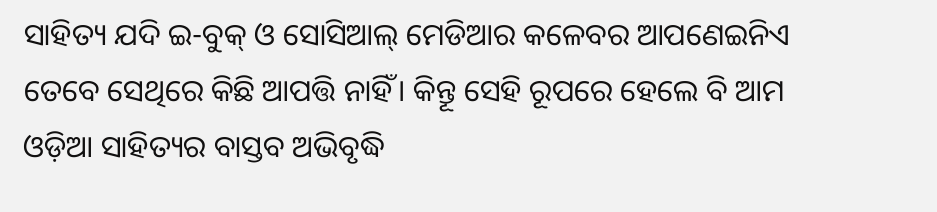ସାହିତ୍ୟ ଯଦି ଇ-ବୁକ୍ ଓ ସୋସିଆଲ୍ ମେଡିଆର କଳେବର ଆପଣେଇନିଏ ତେବେ ସେଥିରେ କିଛି ଆପତ୍ତି ନାହିଁ। କିନ୍ତୂ ସେହି ରୂପରେ ହେଲେ ବି ଆମ ଓଡ଼ିଆ ସାହିତ୍ୟର ବାସ୍ତବ ଅଭିବୃଦ୍ଧି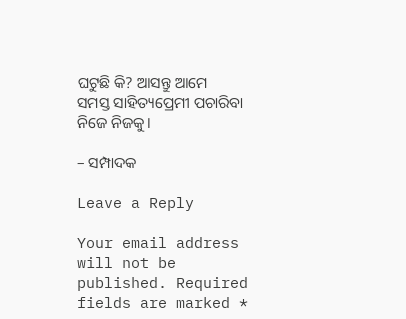ଘଟୁଛି କି? ଆସନ୍ତୁ ଆମେ ସମସ୍ତ ସାହିତ୍ୟପ୍ରେମୀ ପଚାରିବା ନିଜେ ନିଜକୁ।

– ସମ୍ପାଦକ

Leave a Reply

Your email address will not be published. Required fields are marked *